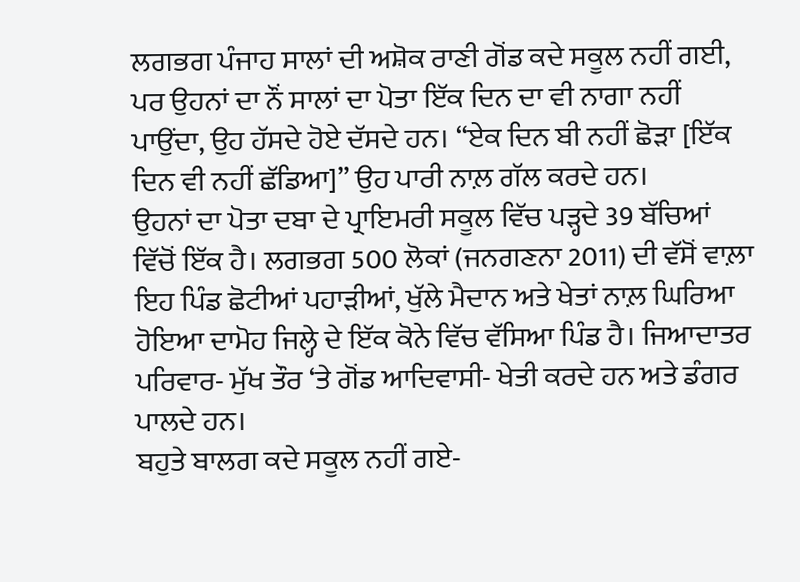ਲਗਭਗ ਪੰਜਾਹ ਸਾਲਾਂ ਦੀ ਅਸ਼ੋਕ ਰਾਣੀ ਗੋਂਡ ਕਦੇ ਸਕੂਲ ਨਹੀਂ ਗਈ, ਪਰ ਉਹਨਾਂ ਦਾ ਨੌਂ ਸਾਲਾਂ ਦਾ ਪੋਤਾ ਇੱਕ ਦਿਨ ਦਾ ਵੀ ਨਾਗਾ ਨਹੀਂ ਪਾਉਂਦਾ, ਉਹ ਹੱਸਦੇ ਹੋਏ ਦੱਸਦੇ ਹਨ। “ਏਕ ਦਿਨ ਬੀ ਨਹੀਂ ਛੋੜਾ [ਇੱਕ ਦਿਨ ਵੀ ਨਹੀਂ ਛੱਡਿਆ]” ਉਹ ਪਾਰੀ ਨਾਲ਼ ਗੱਲ ਕਰਦੇ ਹਨ।
ਉਹਨਾਂ ਦਾ ਪੋਤਾ ਦਬਾ ਦੇ ਪ੍ਰਾਇਮਰੀ ਸਕੂਲ ਵਿੱਚ ਪੜ੍ਹਦੇ 39 ਬੱਚਿਆਂ ਵਿੱਚੋਂ ਇੱਕ ਹੈ। ਲਗਭਗ 500 ਲੋਕਾਂ (ਜਨਗਣਨਾ 2011) ਦੀ ਵੱਸੋਂ ਵਾਲ਼ਾ ਇਹ ਪਿੰਡ ਛੋਟੀਆਂ ਪਹਾੜੀਆਂ, ਖੁੱਲੇ ਮੈਦਾਨ ਅਤੇ ਖੇਤਾਂ ਨਾਲ਼ ਘਿਰਿਆ ਹੋਇਆ ਦਾਮੋਹ ਜਿਲ੍ਹੇ ਦੇ ਇੱਕ ਕੋਨੇ ਵਿੱਚ ਵੱਸਿਆ ਪਿੰਡ ਹੈ। ਜਿਆਦਾਤਰ ਪਰਿਵਾਰ- ਮੁੱਖ ਤੌਰ ‘ਤੇ ਗੋਂਡ ਆਦਿਵਾਸੀ- ਖੇਤੀ ਕਰਦੇ ਹਨ ਅਤੇ ਡੰਗਰ ਪਾਲਦੇ ਹਨ।
ਬਹੁਤੇ ਬਾਲਗ ਕਦੇ ਸਕੂਲ ਨਹੀਂ ਗਏ-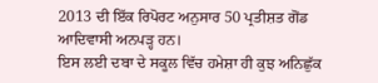2013 ਦੀ ਇੱਕ ਰਿਪੋਰਟ ਅਨੁਸਾਰ 50 ਪ੍ਰਤੀਸ਼ਤ ਗੋਂਡ ਆਦਿਵਾਸੀ ਅਨਪੜ੍ਹ ਹਨ।
ਇਸ ਲਈ ਦਬਾ ਦੇ ਸਕੂਲ ਵਿੱਚ ਹਮੇਸ਼ਾ ਹੀ ਕੁਝ ਅਨਿਛੁੱਕ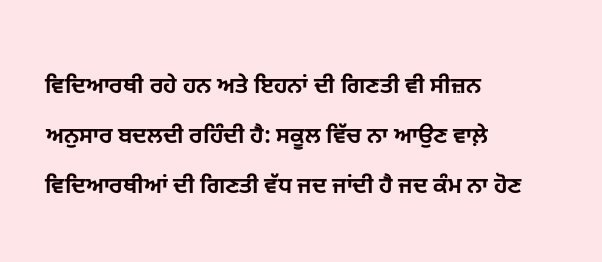ਵਿਦਿਆਰਥੀ ਰਹੇ ਹਨ ਅਤੇ ਇਹਨਾਂ ਦੀ ਗਿਣਤੀ ਵੀ ਸੀਜ਼ਨ ਅਨੁਸਾਰ ਬਦਲਦੀ ਰਹਿੰਦੀ ਹੈ: ਸਕੂਲ ਵਿੱਚ ਨਾ ਆਉਣ ਵਾਲ਼ੇ ਵਿਦਿਆਰਥੀਆਂ ਦੀ ਗਿਣਤੀ ਵੱਧ ਜਦ ਜਾਂਦੀ ਹੈ ਜਦ ਕੰਮ ਨਾ ਹੋਣ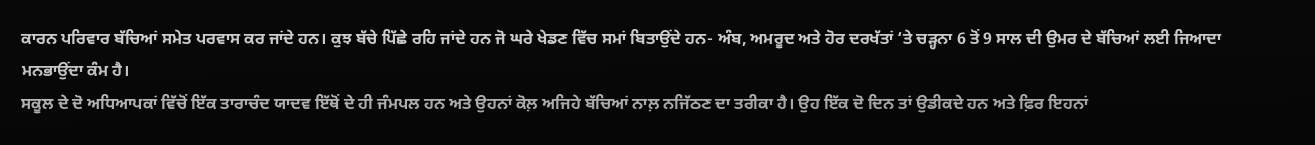ਕਾਰਨ ਪਰਿਵਾਰ ਬੱਚਿਆਂ ਸਮੇਤ ਪਰਵਾਸ ਕਰ ਜਾਂਦੇ ਹਨ। ਕੁਝ ਬੱਚੇ ਪਿੱਛੇ ਰਹਿ ਜਾਂਦੇ ਹਨ ਜੋ ਘਰੇ ਖੇਡਣ ਵਿੱਚ ਸਮਾਂ ਬਿਤਾਉਂਦੇ ਹਨ- ਅੰਬ, ਅਮਰੂਦ ਅਤੇ ਹੋਰ ਦਰਖੱਤਾਂ ‘ਤੇ ਚੜ੍ਹਨਾ 6 ਤੋਂ 9 ਸਾਲ ਦੀ ਉਮਰ ਦੇ ਬੱਚਿਆਂ ਲਈ ਜਿਆਦਾ ਮਨਭਾਉਂਦਾ ਕੰਮ ਹੈ।
ਸਕੂਲ ਦੇ ਦੋ ਅਧਿਆਪਕਾਂ ਵਿੱਚੋਂ ਇੱਕ ਤਾਰਾਚੰਦ ਯਾਦਵ ਇੱਥੋਂ ਦੇ ਹੀ ਜੰਮਪਲ ਹਨ ਅਤੇ ਉਹਨਾਂ ਕੋਲ਼ ਅਜਿਹੇ ਬੱਚਿਆਂ ਨਾਲ਼ ਨਜਿੱਠਣ ਦਾ ਤਰੀਕਾ ਹੈ। ਉਹ ਇੱਕ ਦੋ ਦਿਨ ਤਾਂ ਉਡੀਕਦੇ ਹਨ ਅਤੇ ਫ਼ਿਰ ਇਹਨਾਂ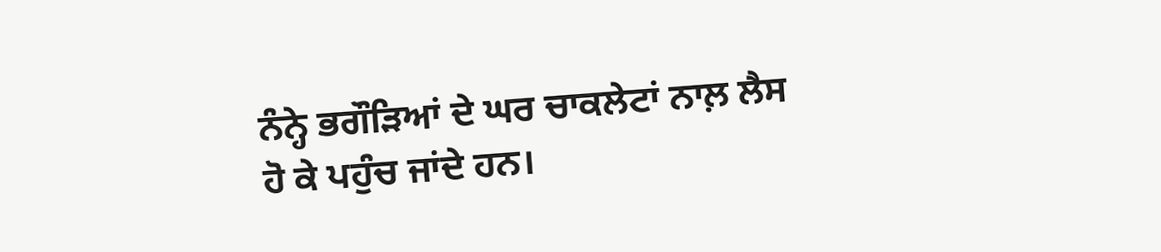ਨੰਨ੍ਹੇ ਭਗੌੜਿਆਂ ਦੇ ਘਰ ਚਾਕਲੇਟਾਂ ਨਾਲ਼ ਲੈਸ ਹੋ ਕੇ ਪਹੁੰਚ ਜਾਂਦੇ ਹਨ।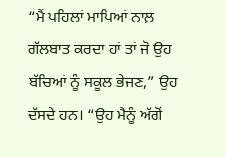“ਮੈਂ ਪਹਿਲਾਂ ਮਾਪਿਆਂ ਨਾਲ਼ ਗੱਲਬਾਤ ਕਰਦਾ ਹਾਂ ਤਾਂ ਜੋ ਉਹ ਬੱਚਿਆਂ ਨੂੰ ਸਕੂਲ ਭੇਜਣ,” ਉਹ ਦੱਸਦੇ ਹਨ। “ਉਹ ਮੈਨੂੰ ਅੱਗੋਂ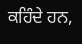ਕਹਿੰਦੇ ਹਨ,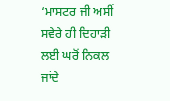‘ਮਾਸਟਰ ਜੀ ਅਸੀਂ ਸਵੇਰੇ ਹੀ ਦਿਹਾੜੀ ਲਈ ਘਰੋਂ ਨਿਕਲ ਜਾਂਦੇ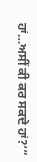ਹਾਂ…ਅਸੀਂ ਕੀ ਕਰ ਸਕਦੇ ਹਾਂ?’”